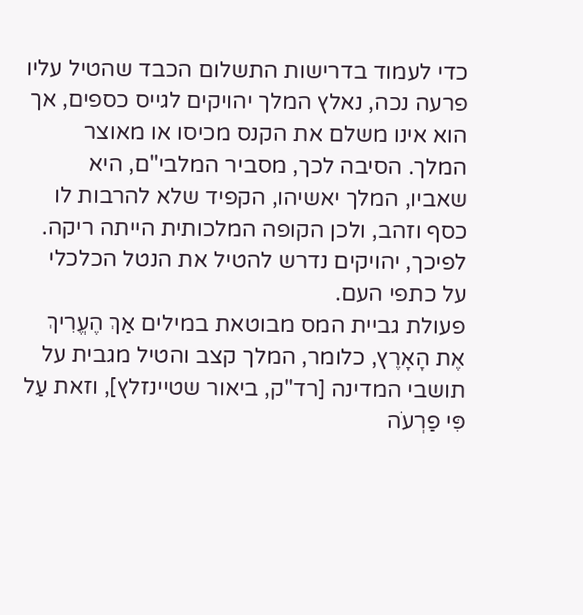כדי לעמוד בדרישות התשלום הכבד שהטיל עליו פרעה נכה, נאלץ המלך יהויקים לגייס כספים, אך הוא אינו משלם את הקנס מכיסו או מאוצר המלך. הסיבה לכך, מסביר המלבי"ם, היא שאביו, המלך יאשיהו, הקפיד שלא להרבות לו כסף וזהב, ולכן הקופה המלכותית הייתה ריקה. לפיכך, יהויקים נדרש להטיל את הנטל הכלכלי על כתפי העם.
פעולת גביית המס מבוטאת במילים אַךְ הֶעֱרִיךְ אֶת הָאָרֶץ, כלומר, המלך קצב והטיל מגבית על תושבי המדינה [רד"ק, ביאור שטיינזלץ], וזאת עַל פִּי פַרְעֹה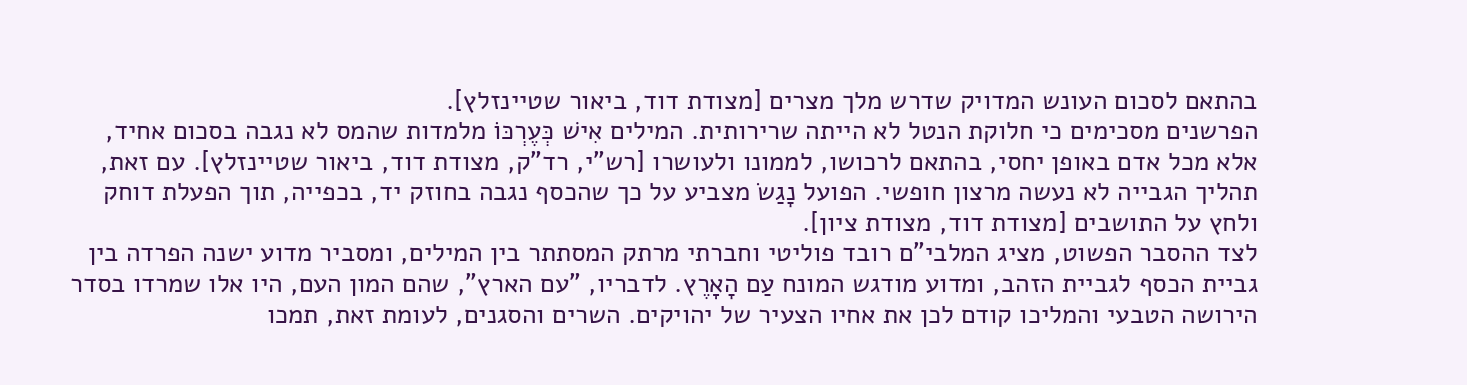בהתאם לסכום העונש המדויק שדרש מלך מצרים [מצודת דוד, ביאור שטיינזלץ].
הפרשנים מסכימים כי חלוקת הנטל לא הייתה שרירותית. המילים אִישׁ כְּעֶרְכּוֹ מלמדות שהמס לא נגבה בסכום אחיד, אלא מכל אדם באופן יחסי, בהתאם לרכושו, לממונו ולעושרו [רש"י, רד"ק, מצודת דוד, ביאור שטיינזלץ]. עם זאת, תהליך הגבייה לא נעשה מרצון חופשי. הפועל נָגַשׂ מצביע על כך שהכסף נגבה בחוזק יד, בכפייה, תוך הפעלת דוחק ולחץ על התושבים [מצודת דוד, מצודת ציון].
לצד ההסבר הפשוט, מציג המלבי"ם רובד פוליטי וחברתי מרתק המסתתר בין המילים, ומסביר מדוע ישנה הפרדה בין גביית הכסף לגביית הזהב, ומדוע מודגש המונח עַם הָאָרֶץ. לדבריו, "עם הארץ", שהם המון העם, היו אלו שמרדו בסדר הירושה הטבעי והמליכו קודם לכן את אחיו הצעיר של יהויקים. השרים והסגנים, לעומת זאת, תמכו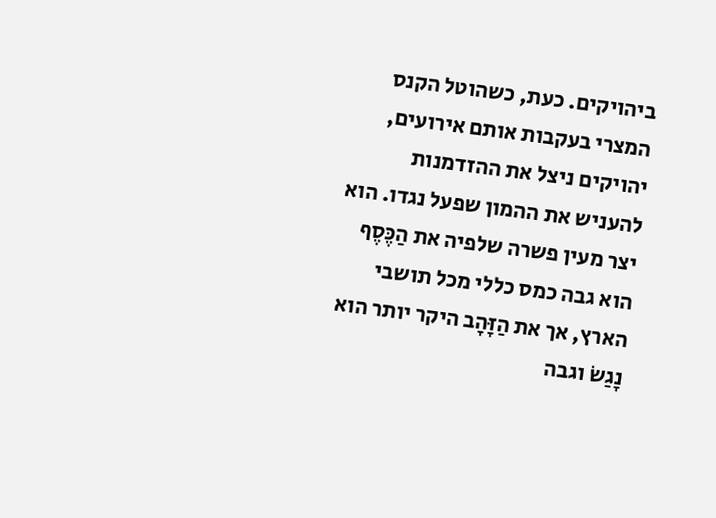ביהויקים. כעת, כשהוטל הקנס המצרי בעקבות אותם אירועים, יהויקים ניצל את ההזדמנות להעניש את ההמון שפעל נגדו. הוא יצר מעין פשרה שלפיה את הַכֶּסֶף הוא גבה כמס כללי מכל תושבי הארץ, אך את הַזָּהָב היקר יותר הוא נָגַשׂ וגבה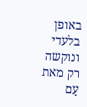באופן בלעדי ונוקשה רק מאת עַם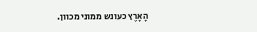הָאָרֶץ כעונש ממוני מכוון.